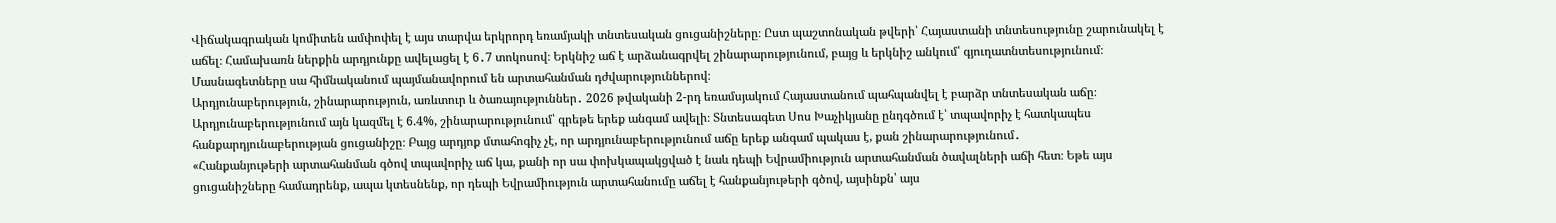Վիճակագրական կոմիտեն ամփոփել է այս տարվա երկրորդ եռամյակի տնտեսական ցուցանիշները։ Ըստ պաշտոնական թվերի՝ Հայաստանի տնտեսությունը շարունակել է աճել։ Համախառն ներքին արդյունքը ավելացել է 6․7 տոկոսով։ Երկնիշ աճ է արձանագրվել շինարարությունում, բայց և երկնիշ անկում՝ գյուղատնտեսությունում։ Մասնագետները սա հիմնականում պայմանավորում են արտահանման դժվարություններով։
Արդյունաբերություն, շինարարություն, առևտուր և ծառայություններ․ 2026 թվականի 2-րդ եռամսյակում Հայաստանում պահպանվել է բարձր տնտեսական աճը։ Արդյունաբերությունում այն կազմել է 6.4%, շինարարությունում՝ գրեթե երեք անգամ ավելի։ Տնտեսագետ Սոս Խաչիկյանը ընդգծում է՝ տպավորիչ է հատկապես հանքարդյունաբերության ցուցանիշը։ Բայց արդյոք մտահոգիչ չէ, որ արդյունաբերությունում աճը երեք անգամ պակաս է, քան շինարարությունում․
«Հանքանյութերի արտահանման գծով տպավորիչ աճ կա, քանի որ սա փոխկապակցված է նաև դեպի Եվրամիություն արտահանման ծավալների աճի հետ։ Եթե այս ցուցանիշները համադրենք, ապա կտեսնենք, որ դեպի Եվրամիություն արտահանումը աճել է հանքանյութերի գծով, այսինքն՝ այս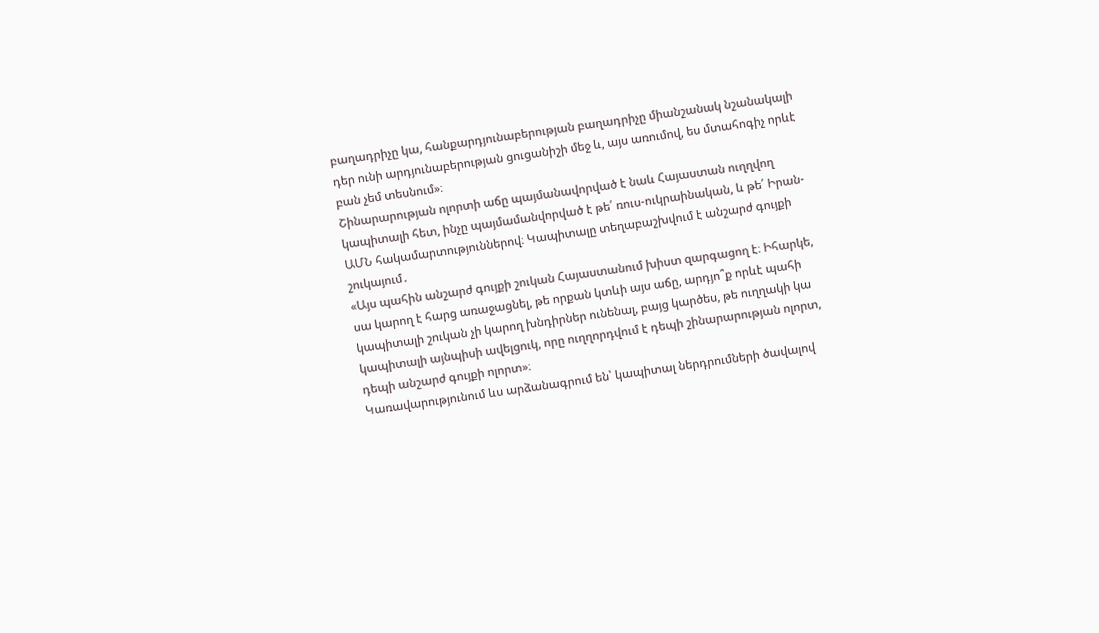բաղադրիչը կա, հանքարդյունաբերության բաղադրիչը միանշանակ նշանակալի դեր ունի արդյունաբերության ցուցանիշի մեջ և, այս առումով, ես մտահոգիչ որևէ բան չեմ տեսնում»։
Շինարարության ոլորտի աճը պայմանավորված է նաև Հայաստան ուղղվող կապիտալի հետ, ինչը պայմամանվորված է թե՛ ռուս-ուկրաինական, և թե՛ Իրան-ԱՄՆ հակամարտություններով։ Կապիտալը տեղաբաշխվում է անշարժ գույքի շուկայում․
«Այս պահին անշարժ գույքի շուկան Հայաստանում խիստ զարգացող է։ Իհարկե, սա կարող է հարց առաջացնել, թե որքան կտևի այս աճը, արդյո՞ք որևէ պահի կապիտալի շուկան չի կարող խնդիրներ ունենալ, բայց կարծես, թե ուղղակի կա կապիտալի այնպիսի ավելցուկ, որը ուղղորդվում է դեպի շինարարության ոլորտ, դեպի անշարժ գույքի ոլորտ»։
Կառավարությունում ևս արձանագրում են՝ կապիտալ ներդրումների ծավալով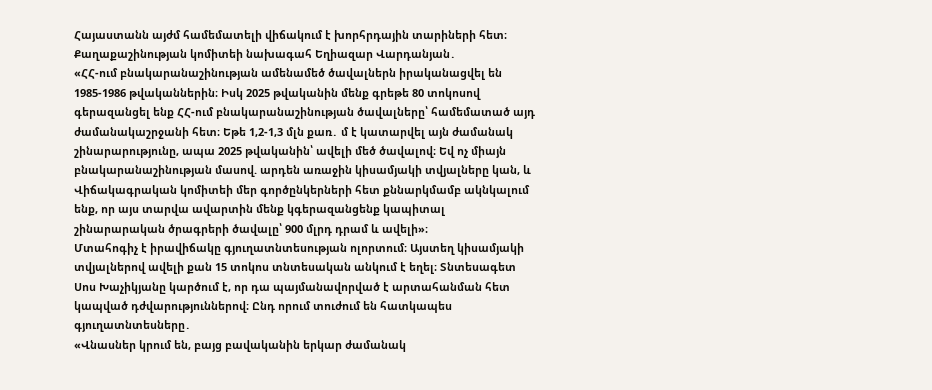Հայաստանն այժմ համեմատելի վիճակում է խորհրդային տարիների հետ։ Քաղաքաշինության կոմիտեի նախագահ Եղիազար Վարդանյան․
«ՀՀ-ում բնակարանաշինության ամենամեծ ծավալներն իրականացվել են 1985-1986 թվականներին։ Իսկ 2025 թվականին մենք գրեթե 80 տոկոսով գերազանցել ենք ՀՀ-ում բնակարանաշինության ծավալները՝ համեմատած այդ ժամանակաշրջանի հետ։ Եթե 1,2-1,3 մլն քառ․ մ է կատարվել այն ժամանակ շինարարությունը, ապա 2025 թվականին՝ ավելի մեծ ծավալով։ Եվ ոչ միայն բնակարանաշինության մասով. արդեն առաջին կիսամյակի տվյալները կան, և Վիճակագրական կոմիտեի մեր գործընկերների հետ քննարկմամբ ակնկալում ենք, որ այս տարվա ավարտին մենք կգերազանցենք կապիտալ շինարարական ծրագրերի ծավալը՝ 900 մլրդ դրամ և ավելի»։
Մտահոգիչ է իրավիճակը գյուղատնտեսության ոլորտում։ Այստեղ կիսամյակի տվյալներով ավելի քան 15 տոկոս տնտեսական անկում է եղել։ Տնտեսագետ Սոս Խաչիկյանը կարծում է, որ դա պայմանավորված է արտահանման հետ կապված դժվարություններով։ Ընդ որում տուժում են հատկապես գյուղատնտեսները․
«Վնասներ կրում են, բայց բավականին երկար ժամանակ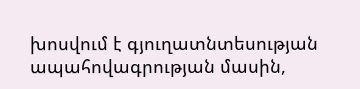խոսվում է գյուղատնտեսության ապահովագրության մասին,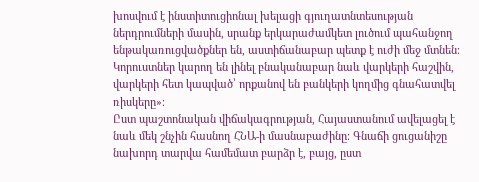խոսվում է ինստիտուցիոնալ խելացի գյուղատնտեսության ներդրումների մասին, սրանք երկարաժամկետ լուծում պահանջող ենթակառուցվածքներ են, աստիճանաբար պետք է ուժի մեջ մտնեն։ Կորուստներ կարող են լինել բնականաբար նաև վարկերի հաշվին, վարկերի հետ կապված՝ որքանով են բանկերի կողմից գնահատվել ռիսկերը»։
Ըստ պաշտոնական վիճակագրության, Հայաստանում ավելացել է նաև մեկ շնչին հասնող ՀՆԱ-ի մասնաբաժինը։ Գնաճի ցուցանիշը նախորդ տարվա համեմատ բարձր է, բայց, ըստ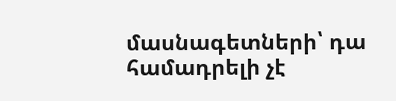մասնագետների՝ դա համադրելի չէ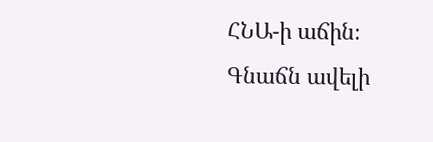ՀՆԱ-ի աճին։ Գնաճն ավելի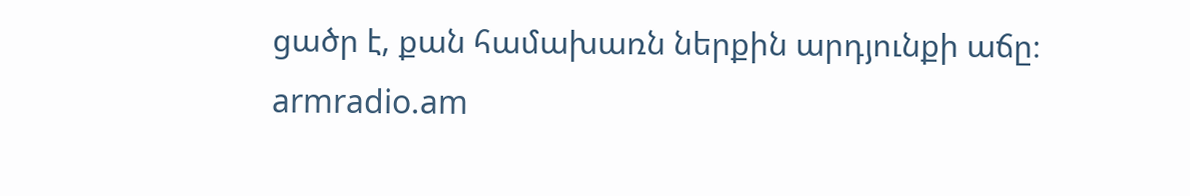ցածր է, քան համախառն ներքին արդյունքի աճը։
armradio.am